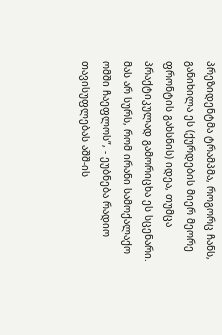პრეზიდენტმა ტრამპმა, როგორც ჩანს, განიხილა ეს (ქურდების მიერ მეორე ფრონტის გახსნის) იდეა, თუმცა პრაქტიკულად გამორიცხა ეს სცენარი. მას არ სურს, რომ ირანი სამოქალაქო ომში ჩაეფლოს”, - ეუბნება რადიო თავისუფლებას აშშ-ის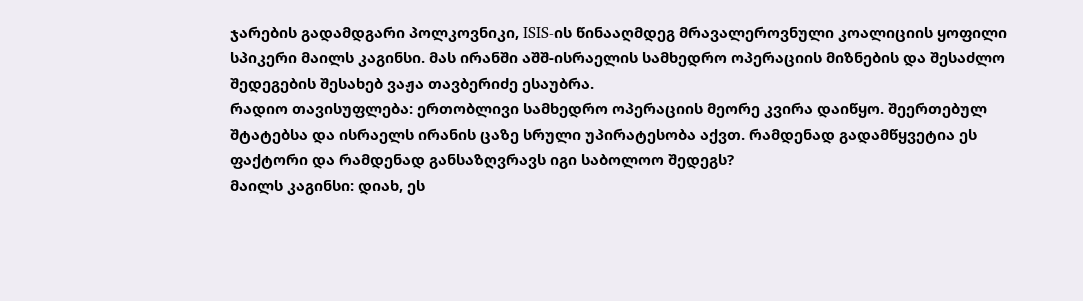ჯარების გადამდგარი პოლკოვნიკი, ISIS-ის წინააღმდეგ მრავალეროვნული კოალიციის ყოფილი სპიკერი მაილს კაგინსი. მას ირანში აშშ-ისრაელის სამხედრო ოპერაციის მიზნების და შესაძლო შედეგების შესახებ ვაჟა თავბერიძე ესაუბრა.
რადიო თავისუფლება: ერთობლივი სამხედრო ოპერაციის მეორე კვირა დაიწყო. შეერთებულ შტატებსა და ისრაელს ირანის ცაზე სრული უპირატესობა აქვთ. რამდენად გადამწყვეტია ეს ფაქტორი და რამდენად განსაზღვრავს იგი საბოლოო შედეგს?
მაილს კაგინსი: დიახ, ეს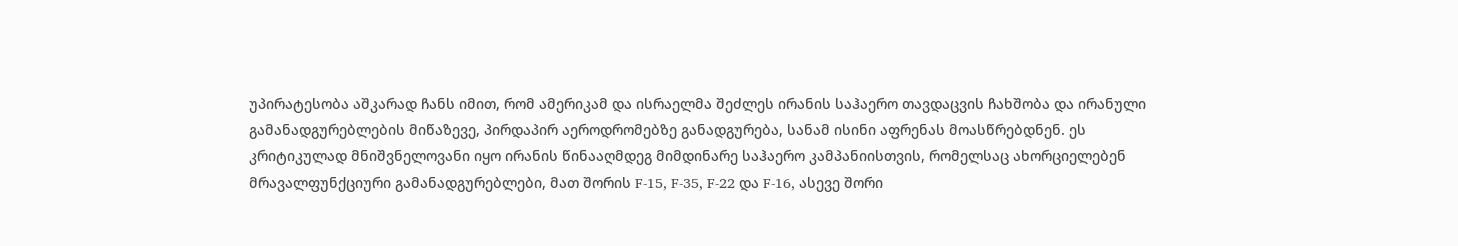უპირატესობა აშკარად ჩანს იმით, რომ ამერიკამ და ისრაელმა შეძლეს ირანის საჰაერო თავდაცვის ჩახშობა და ირანული გამანადგურებლების მიწაზევე, პირდაპირ აეროდრომებზე განადგურება, სანამ ისინი აფრენას მოასწრებდნენ. ეს კრიტიკულად მნიშვნელოვანი იყო ირანის წინააღმდეგ მიმდინარე საჰაერო კამპანიისთვის, რომელსაც ახორციელებენ მრავალფუნქციური გამანადგურებლები, მათ შორის F-15, F-35, F-22 და F-16, ასევე შორი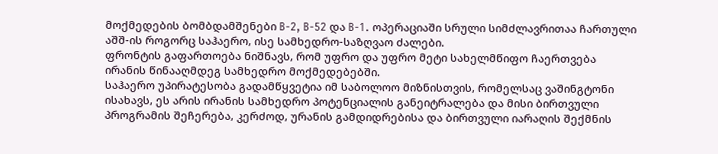მოქმედების ბომბდამშენები B-2, B-52 და B-1. ოპერაციაში სრული სიმძლავრითაა ჩართული აშშ-ის როგორც საჰაერო, ისე სამხედრო-საზღვაო ძალები.
ფრონტის გაფართოება ნიშნავს, რომ უფრო და უფრო მეტი სახელმწიფო ჩაერთვება ირანის წინააღმდეგ სამხედრო მოქმედებებში.
საჰაერო უპირატესობა გადამწყვეტია იმ საბოლოო მიზნისთვის, რომელსაც ვაშინგტონი ისახავს, ეს არის ირანის სამხედრო პოტენციალის განეიტრალება და მისი ბირთვული პროგრამის შეჩერება, კერძოდ, ურანის გამდიდრებისა და ბირთვული იარაღის შექმნის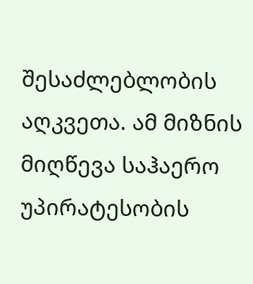შესაძლებლობის აღკვეთა. ამ მიზნის მიღწევა საჰაერო უპირატესობის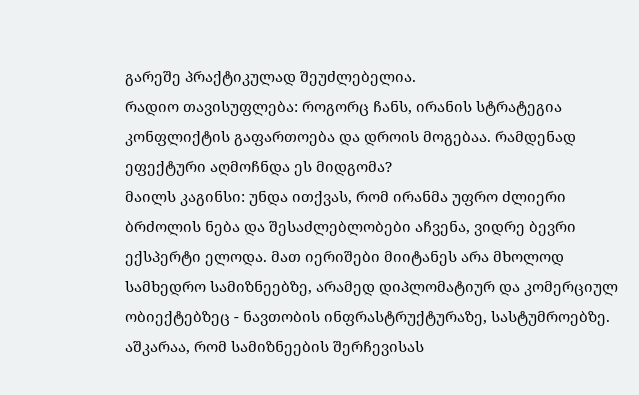გარეშე პრაქტიკულად შეუძლებელია.
რადიო თავისუფლება: როგორც ჩანს, ირანის სტრატეგია კონფლიქტის გაფართოება და დროის მოგებაა. რამდენად ეფექტური აღმოჩნდა ეს მიდგომა?
მაილს კაგინსი: უნდა ითქვას, რომ ირანმა უფრო ძლიერი ბრძოლის ნება და შესაძლებლობები აჩვენა, ვიდრე ბევრი ექსპერტი ელოდა. მათ იერიშები მიიტანეს არა მხოლოდ სამხედრო სამიზნეებზე, არამედ დიპლომატიურ და კომერციულ ობიექტებზეც - ნავთობის ინფრასტრუქტურაზე, სასტუმროებზე. აშკარაა, რომ სამიზნეების შერჩევისას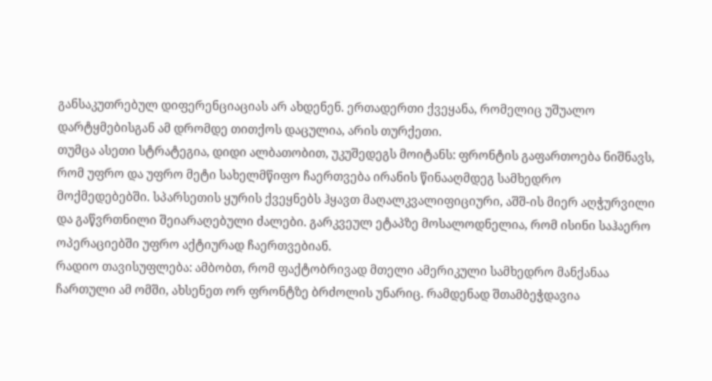განსაკუთრებულ დიფერენციაციას არ ახდენენ. ერთადერთი ქვეყანა, რომელიც უშუალო დარტყმებისგან ამ დრომდე თითქოს დაცულია, არის თურქეთი.
თუმცა ასეთი სტრატეგია, დიდი ალბათობით, უკუშედეგს მოიტანს: ფრონტის გაფართოება ნიშნავს, რომ უფრო და უფრო მეტი სახელმწიფო ჩაერთვება ირანის წინააღმდეგ სამხედრო მოქმედებებში. სპარსეთის ყურის ქვეყნებს ჰყავთ მაღალკვალიფიციური, აშშ-ის მიერ აღჭურვილი და გაწვრთნილი შეიარაღებული ძალები. გარკვეულ ეტაპზე მოსალოდნელია, რომ ისინი საჰაერო ოპერაციებში უფრო აქტიურად ჩაერთვებიან.
რადიო თავისუფლება: ამბობთ, რომ ფაქტობრივად მთელი ამერიკული სამხედრო მანქანაა ჩართული ამ ომში, ახსენეთ ორ ფრონტზე ბრძოლის უნარიც. რამდენად შთამბეჭდავია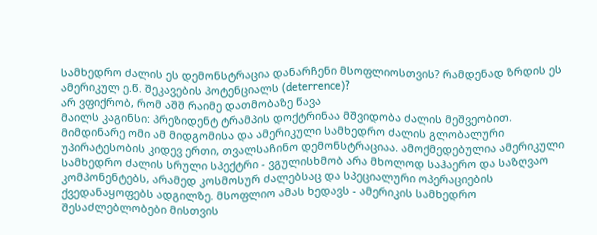სამხედრო ძალის ეს დემონსტრაცია დანარჩენი მსოფლიოსთვის? რამდენად ზრდის ეს ამერიკულ ე.წ. შეკავების პოტენციალს (deterrence)?
არ ვფიქრობ, რომ აშშ რაიმე დათმობაზე წავა
მაილს კაგინსი: პრეზიდენტ ტრამპის დოქტრინაა მშვიდობა ძალის მეშვეობით. მიმდინარე ომი ამ მიდგომისა და ამერიკული სამხედრო ძალის გლობალური უპირატესობის კიდევ ერთი, თვალსაჩინო დემონსტრაციაა. ამოქმედებულია ამერიკული სამხედრო ძალის სრული სპექტრი - ვგულისხმობ არა მხოლოდ საჰაერო და საზღვაო კომპონენტებს, არამედ კოსმოსურ ძალებსაც და სპეციალური ოპერაციების ქვედანაყოფებს ადგილზე. მსოფლიო ამას ხედავს - ამერიკის სამხედრო შესაძლებლობები მისთვის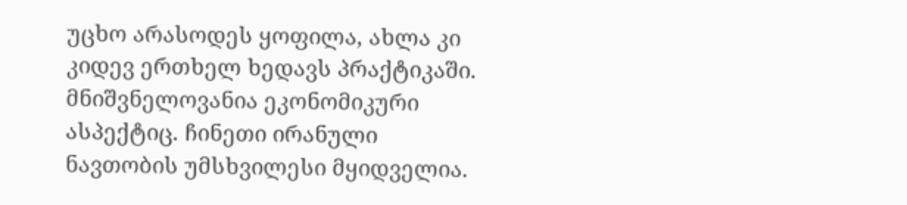უცხო არასოდეს ყოფილა, ახლა კი კიდევ ერთხელ ხედავს პრაქტიკაში.
მნიშვნელოვანია ეკონომიკური ასპექტიც. ჩინეთი ირანული ნავთობის უმსხვილესი მყიდველია.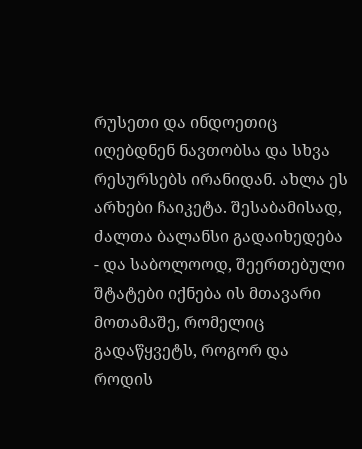რუსეთი და ინდოეთიც იღებდნენ ნავთობსა და სხვა რესურსებს ირანიდან. ახლა ეს არხები ჩაიკეტა. შესაბამისად, ძალთა ბალანსი გადაიხედება - და საბოლოოდ, შეერთებული შტატები იქნება ის მთავარი მოთამაშე, რომელიც გადაწყვეტს, როგორ და როდის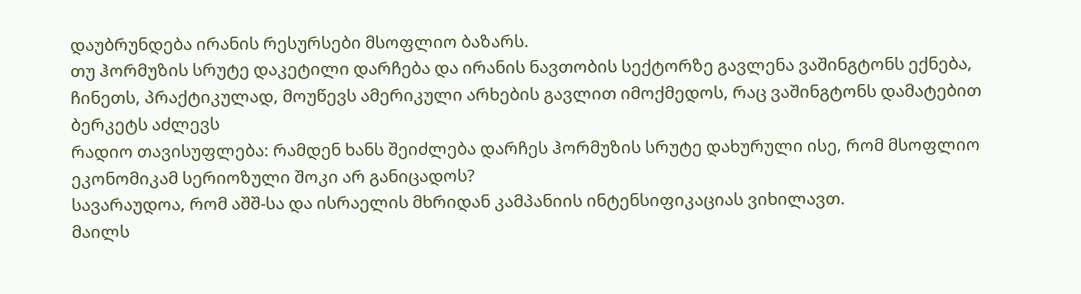დაუბრუნდება ირანის რესურსები მსოფლიო ბაზარს.
თუ ჰორმუზის სრუტე დაკეტილი დარჩება და ირანის ნავთობის სექტორზე გავლენა ვაშინგტონს ექნება, ჩინეთს, პრაქტიკულად, მოუწევს ამერიკული არხების გავლით იმოქმედოს, რაც ვაშინგტონს დამატებით ბერკეტს აძლევს
რადიო თავისუფლება: რამდენ ხანს შეიძლება დარჩეს ჰორმუზის სრუტე დახურული ისე, რომ მსოფლიო ეკონომიკამ სერიოზული შოკი არ განიცადოს?
სავარაუდოა, რომ აშშ-სა და ისრაელის მხრიდან კამპანიის ინტენსიფიკაციას ვიხილავთ.
მაილს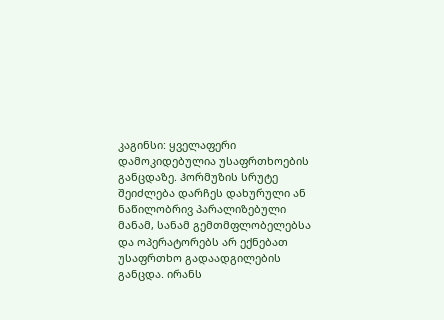კაგინსი: ყველაფერი დამოკიდებულია უსაფრთხოების განცდაზე. ჰორმუზის სრუტე შეიძლება დარჩეს დახურული ან ნაწილობრივ პარალიზებული მანამ, სანამ გემთმფლობელებსა და ოპერატორებს არ ექნებათ უსაფრთხო გადაადგილების განცდა. ირანს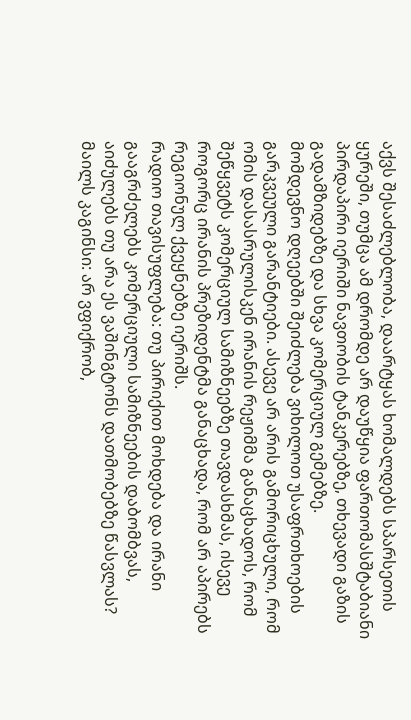აქვს შესაძლებლობა, დაარტყას ხომალდებს სპარსეთის ყურეში, თუმცა ამ დრომდე არ დაუწყია ფართომასშტაბიანი პირდაპირი იერიში ნავთობის ტანკერებზე, თხევადი გაზის გადამზიდებზე და სხვა კომერციულ გემებზე.
მომდევნო დღეებში შეიძლება ვიხილოთ უსაფრთხოების გარკვეული გარანტიები. ასევე არ არის გამორიცხული, რომ ომის დასასრულისკენ ირანის რეჟიმმა განაცხადოს, რომ შეწყვეტს კომერციულ სამიზნეებზე თავდასხმას, ისევე როგორც ირანის პრეზიდენტმა განაცხადა, რომ არ აპირებს რეგიონულ ქვეყნებზე იერიშს.
რადიო თავისუფლება: თუ პირიქით მოხდება და ირანი გააგრძელებს კომერციული სამიზნეების დაბომბვას, აიძულებს თუ არა ეს ვაშინგტონს დათმობებზე წასვლას?
მაილს კაგინსი: არ ვფიქრობ,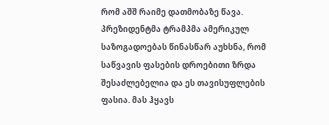რომ აშშ რაიმე დათმობაზე წავა. პრეზიდენტმა ტრამპმა ამერიკულ საზოგადოებას წინასწარ აუხსნა, რომ საწვავის ფასების დროებითი ზრდა შესაძლებელია და ეს თავისუფლების ფასია. მას ჰყავს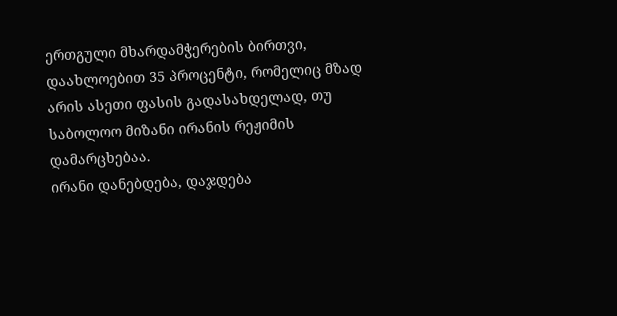ერთგული მხარდამჭერების ბირთვი, დაახლოებით 35 პროცენტი, რომელიც მზად არის ასეთი ფასის გადასახდელად, თუ საბოლოო მიზანი ირანის რეჟიმის დამარცხებაა.
ირანი დანებდება, დაჯდება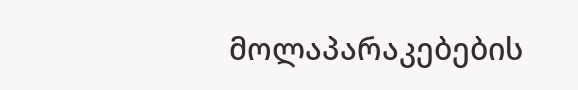მოლაპარაკებების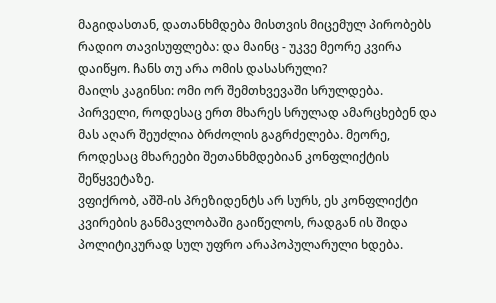მაგიდასთან, დათანხმდება მისთვის მიცემულ პირობებს
რადიო თავისუფლება: და მაინც - უკვე მეორე კვირა დაიწყო. ჩანს თუ არა ომის დასასრული?
მაილს კაგინსი: ომი ორ შემთხვევაში სრულდება. პირველი, როდესაც ერთ მხარეს სრულად ამარცხებენ და მას აღარ შეუძლია ბრძოლის გაგრძელება. მეორე, როდესაც მხარეები შეთანხმდებიან კონფლიქტის შეწყვეტაზე.
ვფიქრობ, აშშ-ის პრეზიდენტს არ სურს, ეს კონფლიქტი კვირების განმავლობაში გაიწელოს, რადგან ის შიდა პოლიტიკურად სულ უფრო არაპოპულარული ხდება.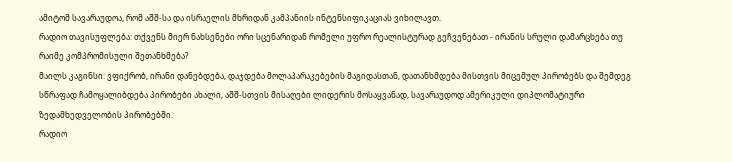ამიტომ სავარაუდოა, რომ აშშ-სა და ისრაელის მხრიდან კამპანიის ინტენსიფიკაციას ვიხილავთ.
რადიო თავისუფლება: თქვენს მიერ ნახსენები ორი სცენარიდან რომელი უფრო რეალისტურად გეჩვენებათ - ირანის სრული დამარცხება თუ რაიმე კომპრომისული შეთანხმება?
მაილს კაგინსი: ვფიქრობ, ირანი დანებდება, დაჯდება მოლაპარაკებების მაგიდასთან, დათანხმდება მისთვის მიცემულ პირობებს და შემდეგ სწრაფად ჩამოყალიბდება პირობები ახალი, აშშ-სთვის მისაღები ლიდერის მოსაყვანად, სავარაუდოდ ამერიკული დიპლომატიური ზედამხედველობის პირობებში.
რადიო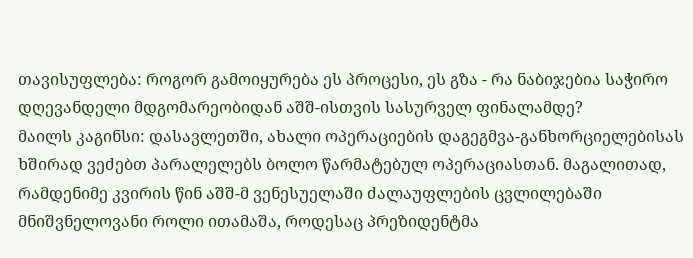თავისუფლება: როგორ გამოიყურება ეს პროცესი, ეს გზა - რა ნაბიჯებია საჭირო დღევანდელი მდგომარეობიდან აშშ-ისთვის სასურველ ფინალამდე?
მაილს კაგინსი: დასავლეთში, ახალი ოპერაციების დაგეგმვა-განხორციელებისას ხშირად ვეძებთ პარალელებს ბოლო წარმატებულ ოპერაციასთან. მაგალითად, რამდენიმე კვირის წინ აშშ-მ ვენესუელაში ძალაუფლების ცვლილებაში მნიშვნელოვანი როლი ითამაშა, როდესაც პრეზიდენტმა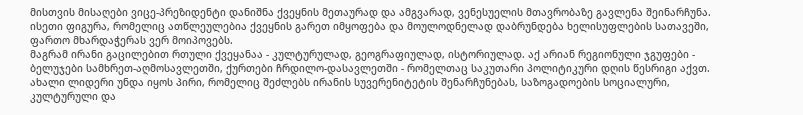მისთვის მისაღები ვიცე-პრეზიდენტი დანიშნა ქვეყნის მეთაურად და ამგვარად, ვენესუელის მთავრობაზე გავლენა შეინარჩუნა.
ისეთი ფიგურა, რომელიც ათწლეულებია ქვეყნის გარეთ იმყოფება და მოულოდნელად დაბრუნდება ხელისუფლების სათავეში, ფართო მხარდაჭერას ვერ მოიპოვებს.
მაგრამ ირანი გაცილებით რთული ქვეყანაა - კულტურულად, გეოგრაფიულად, ისტორიულად. აქ არიან რეგიონული ჯგუფები - ბელუჯები სამხრეთ-აღმოსავლეთში, ქურთები ჩრდილო-დასავლეთში - რომელთაც საკუთარი პოლიტიკური დღის წესრიგი აქვთ.
ახალი ლიდერი უნდა იყოს პირი, რომელიც შეძლებს ირანის სუვერენიტეტის შენარჩუნებას, საზოგადოების სოციალური, კულტურული და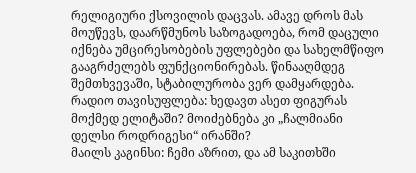რელიგიური ქსოვილის დაცვას. ამავე დროს მას მოუწევს, დაარწმუნოს საზოგადოება, რომ დაცული იქნება უმცირესობების უფლებები და სახელმწიფო გააგრძელებს ფუნქციონირებას. წინააღმდეგ შემთხვევაში, სტაბილურობა ვერ დამყარდება.
რადიო თავისუფლება: ხედავთ ასეთ ფიგურას მოქმედ ელიტაში? მოიძებნება კი „ჩალმიანი დელსი როდრიგესი“ ირანში?
მაილს კაგინსი: ჩემი აზრით, და ამ საკითხში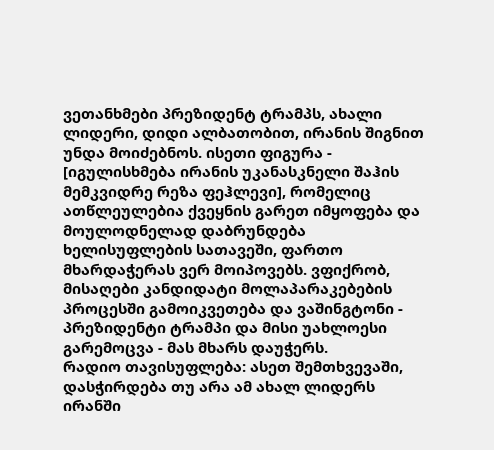ვეთანხმები პრეზიდენტ ტრამპს, ახალი ლიდერი, დიდი ალბათობით, ირანის შიგნით უნდა მოიძებნოს. ისეთი ფიგურა - [იგულისხმება ირანის უკანასკნელი შაჰის მემკვიდრე რეზა ფეჰლევი], რომელიც ათწლეულებია ქვეყნის გარეთ იმყოფება და მოულოდნელად დაბრუნდება ხელისუფლების სათავეში, ფართო მხარდაჭერას ვერ მოიპოვებს. ვფიქრობ, მისაღები კანდიდატი მოლაპარაკებების პროცესში გამოიკვეთება და ვაშინგტონი - პრეზიდენტი ტრამპი და მისი უახლოესი გარემოცვა - მას მხარს დაუჭერს.
რადიო თავისუფლება: ასეთ შემთხვევაში, დასჭირდება თუ არა ამ ახალ ლიდერს ირანში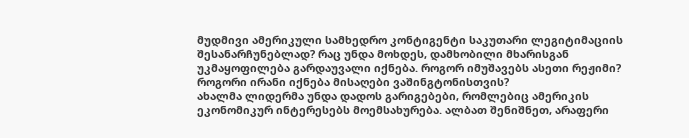მუდმივი ამერიკული სამხედრო კონტიგენტი საკუთარი ლეგიტიმაციის შესანარჩუნებლად? რაც უნდა მოხდეს, დამხობილი მხარისგან უკმაყოფილება გარდაუვალი იქნება. როგორ იმუშავებს ასეთი რეჟიმი? როგორი ირანი იქნება მისაღები ვაშინგტონისთვის?
ახალმა ლიდერმა უნდა დადოს გარიგებები, რომლებიც ამერიკის ეკონომიკურ ინტერესებს მოემსახურება. ალბათ შენიშნეთ, არაფერი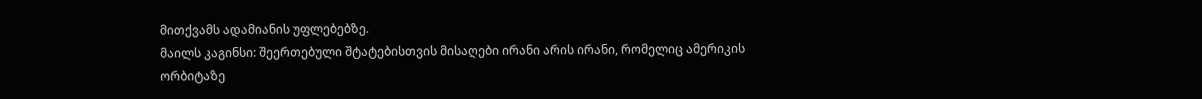მითქვამს ადამიანის უფლებებზე.
მაილს კაგინსი: შეერთებული შტატებისთვის მისაღები ირანი არის ირანი, რომელიც ამერიკის ორბიტაზე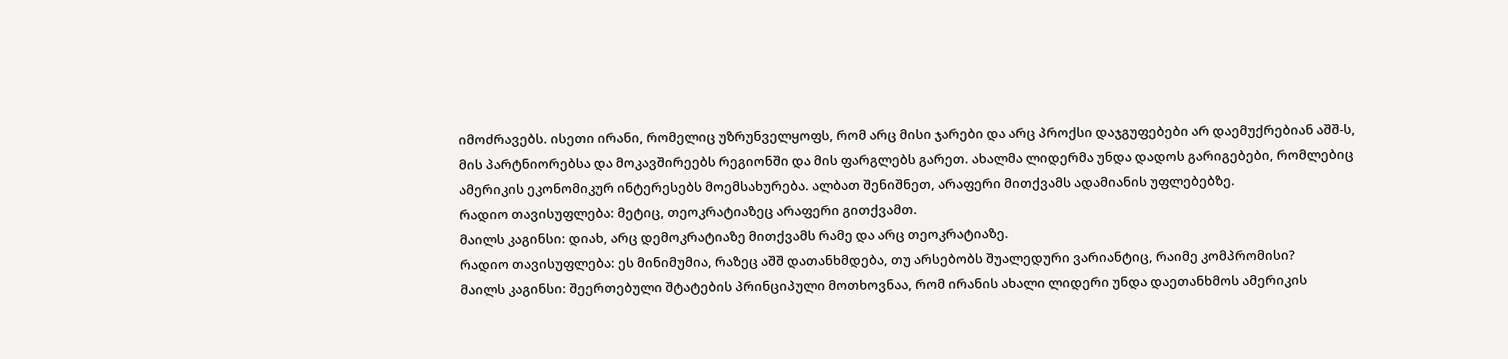იმოძრავებს. ისეთი ირანი, რომელიც უზრუნველყოფს, რომ არც მისი ჯარები და არც პროქსი დაჯგუფებები არ დაემუქრებიან აშშ-ს, მის პარტნიორებსა და მოკავშირეებს რეგიონში და მის ფარგლებს გარეთ. ახალმა ლიდერმა უნდა დადოს გარიგებები, რომლებიც ამერიკის ეკონომიკურ ინტერესებს მოემსახურება. ალბათ შენიშნეთ, არაფერი მითქვამს ადამიანის უფლებებზე.
რადიო თავისუფლება: მეტიც, თეოკრატიაზეც არაფერი გითქვამთ.
მაილს კაგინსი: დიახ, არც დემოკრატიაზე მითქვამს რამე და არც თეოკრატიაზე.
რადიო თავისუფლება: ეს მინიმუმია, რაზეც აშშ დათანხმდება, თუ არსებობს შუალედური ვარიანტიც, რაიმე კომპრომისი?
მაილს კაგინსი: შეერთებული შტატების პრინციპული მოთხოვნაა, რომ ირანის ახალი ლიდერი უნდა დაეთანხმოს ამერიკის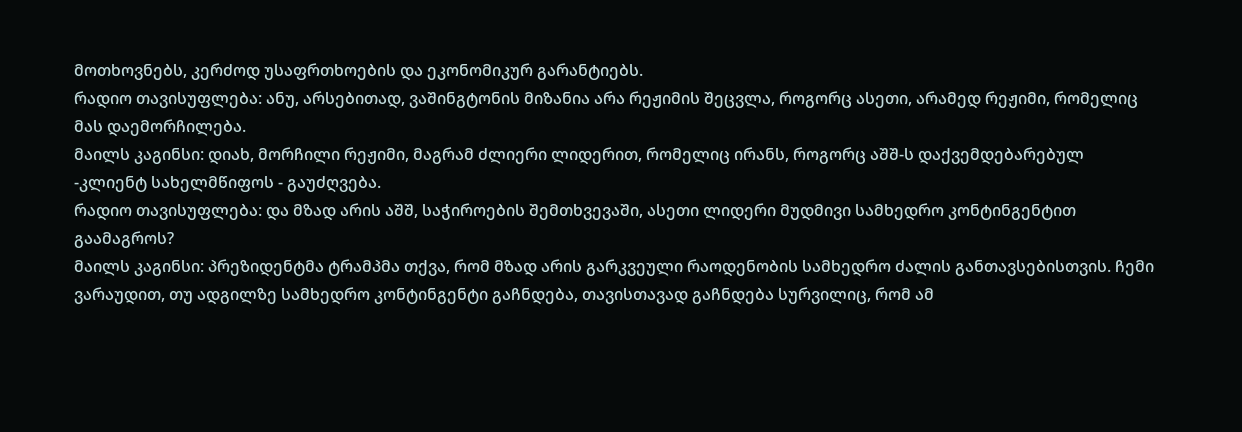მოთხოვნებს, კერძოდ უსაფრთხოების და ეკონომიკურ გარანტიებს.
რადიო თავისუფლება: ანუ, არსებითად, ვაშინგტონის მიზანია არა რეჟიმის შეცვლა, როგორც ასეთი, არამედ რეჟიმი, რომელიც მას დაემორჩილება.
მაილს კაგინსი: დიახ, მორჩილი რეჟიმი, მაგრამ ძლიერი ლიდერით, რომელიც ირანს, როგორც აშშ-ს დაქვემდებარებულ -კლიენტ სახელმწიფოს - გაუძღვება.
რადიო თავისუფლება: და მზად არის აშშ, საჭიროების შემთხვევაში, ასეთი ლიდერი მუდმივი სამხედრო კონტინგენტით გაამაგროს?
მაილს კაგინსი: პრეზიდენტმა ტრამპმა თქვა, რომ მზად არის გარკვეული რაოდენობის სამხედრო ძალის განთავსებისთვის. ჩემი ვარაუდით, თუ ადგილზე სამხედრო კონტინგენტი გაჩნდება, თავისთავად გაჩნდება სურვილიც, რომ ამ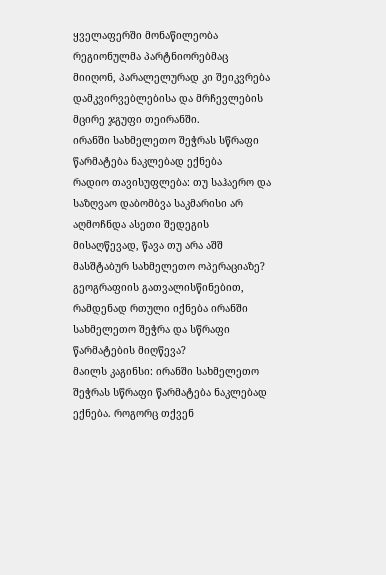ყველაფერში მონაწილეობა რეგიონულმა პარტნიორებმაც მიიღონ, პარალელურად კი შეიკვრება დამკვირვებლებისა და მრჩევლების მცირე ჯგუფი თეირანში.
ირანში სახმელეთო შეჭრას სწრაფი წარმატება ნაკლებად ექნება
რადიო თავისუფლება: თუ საჰაერო და საზღვაო დაბომბვა საკმარისი არ აღმოჩნდა ასეთი შედეგის მისაღწევად, წავა თუ არა აშშ მასშტაბურ სახმელეთო ოპერაციაზე? გეოგრაფიის გათვალისწინებით, რამდენად რთული იქნება ირანში სახმელეთო შეჭრა და სწრაფი წარმატების მიღწევა?
მაილს კაგინსი: ირანში სახმელეთო შეჭრას სწრაფი წარმატება ნაკლებად ექნება. როგორც თქვენ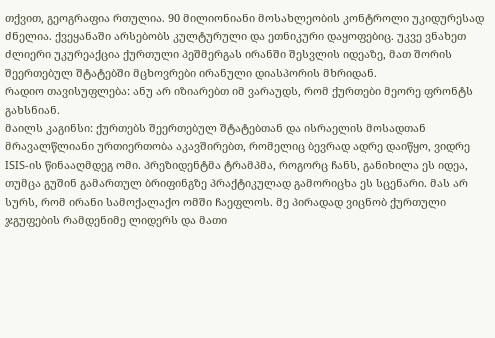თქვით, გეოგრაფია რთულია. 90 მილიონიანი მოსახლეობის კონტროლი უკიდურესად ძნელია. ქვეყანაში არსებობს კულტურული და ეთნიკური დაყოფებიც. უკვე ვნახეთ ძლიერი უკურეაქცია ქურთული პეშმერგას ირანში შესვლის იდეაზე, მათ შორის შეერთებულ შტატებში მცხოვრები ირანული დიასპორის მხრიდან.
რადიო თავისუფლება: ანუ არ იზიარებთ იმ ვარაუდს, რომ ქურთები მეორე ფრონტს გახსნიან.
მაილს კაგინსი: ქურთებს შეერთებულ შტატებთან და ისრაელის მოსადთან მრავალწლიანი ურთიერთობა აკავშირებთ, რომელიც ბევრად ადრე დაიწყო, ვიდრე ISIS-ის წინააღმდეგ ომი. პრეზიდენტმა ტრამპმა, როგორც ჩანს, განიხილა ეს იდეა, თუმცა გუშინ გამართულ ბრიფინგზე პრაქტიკულად გამორიცხა ეს სცენარი. მას არ სურს, რომ ირანი სამოქალაქო ომში ჩაეფლოს. მე პირადად ვიცნობ ქურთული ჯგუფების რამდენიმე ლიდერს და მათი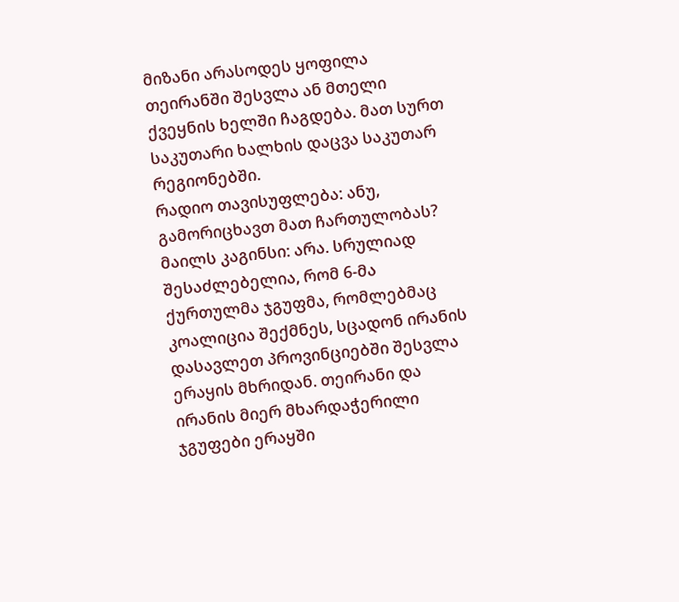მიზანი არასოდეს ყოფილა თეირანში შესვლა ან მთელი ქვეყნის ხელში ჩაგდება. მათ სურთ საკუთარი ხალხის დაცვა საკუთარ რეგიონებში.
რადიო თავისუფლება: ანუ, გამორიცხავთ მათ ჩართულობას?
მაილს კაგინსი: არა. სრულიად შესაძლებელია, რომ 6-მა ქურთულმა ჯგუფმა, რომლებმაც კოალიცია შექმნეს, სცადონ ირანის დასავლეთ პროვინციებში შესვლა ერაყის მხრიდან. თეირანი და ირანის მიერ მხარდაჭერილი ჯგუფები ერაყში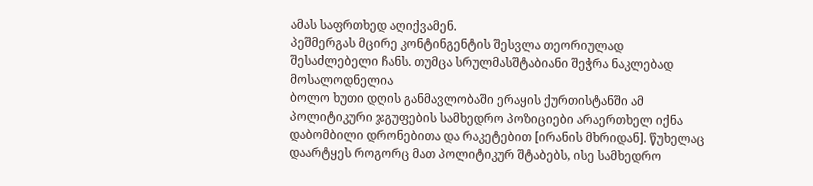ამას საფრთხედ აღიქვამენ.
პეშმერგას მცირე კონტინგენტის შესვლა თეორიულად შესაძლებელი ჩანს. თუმცა სრულმასშტაბიანი შეჭრა ნაკლებად მოსალოდნელია
ბოლო ხუთი დღის განმავლობაში ერაყის ქურთისტანში ამ პოლიტიკური ჯგუფების სამხედრო პოზიციები არაერთხელ იქნა დაბომბილი დრონებითა და რაკეტებით [ირანის მხრიდან]. წუხელაც დაარტყეს როგორც მათ პოლიტიკურ შტაბებს, ისე სამხედრო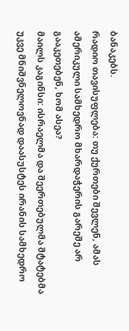ბანაკებს.
რადიო თავისუფლება: თუ ქურთები შევლენ, ამას ამერიკული სამხედრო მხარდაჭერის გარეშე არ გააკეთებენ, ხომ ასეა?
მაილს კაგინსი: ისრაელმა და შეერთებულმა შტატებმა უკვე მნიშვნელოვნად დაასუსტეს ირანის სამხედრო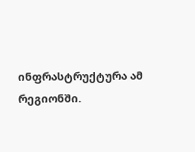ინფრასტრუქტურა ამ რეგიონში.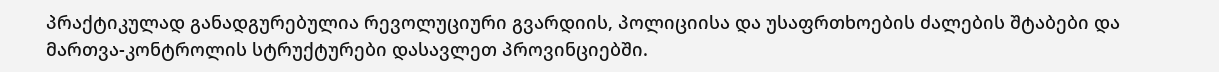პრაქტიკულად განადგურებულია რევოლუციური გვარდიის, პოლიციისა და უსაფრთხოების ძალების შტაბები და მართვა-კონტროლის სტრუქტურები დასავლეთ პროვინციებში.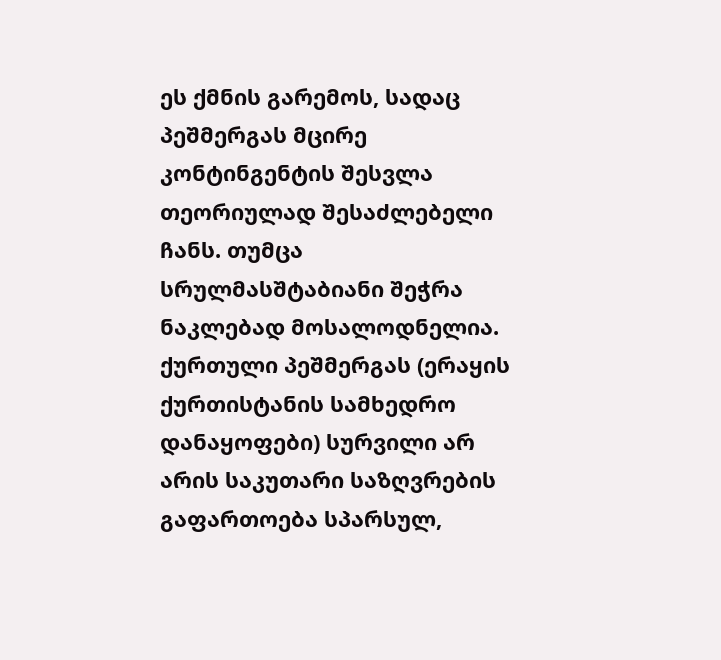ეს ქმნის გარემოს, სადაც პეშმერგას მცირე კონტინგენტის შესვლა თეორიულად შესაძლებელი ჩანს. თუმცა სრულმასშტაბიანი შეჭრა ნაკლებად მოსალოდნელია. ქურთული პეშმერგას (ერაყის ქურთისტანის სამხედრო დანაყოფები) სურვილი არ არის საკუთარი საზღვრების გაფართოება სპარსულ,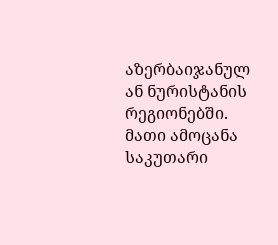აზერბაიჯანულ ან ნურისტანის რეგიონებში. მათი ამოცანა საკუთარი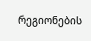რეგიონების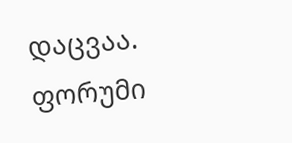დაცვაა.
ფორუმი